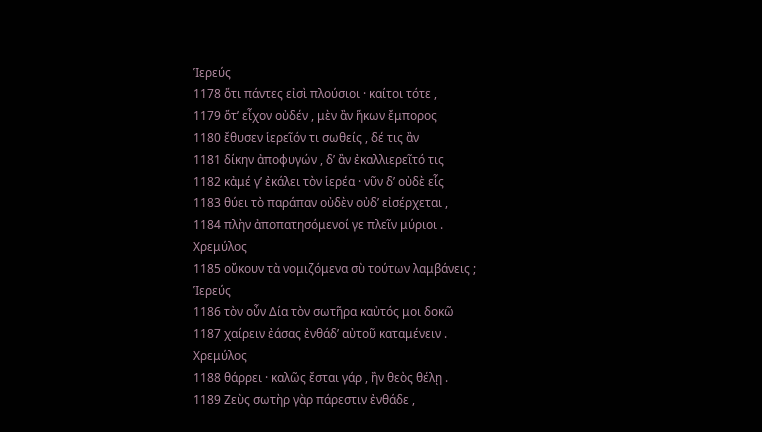Ἱερεύς
1178 ὅτι πάντες εἰσὶ πλούσιοι · καίτοι τότε ,
1179 ὅτ’ εἶχον οὐδέν , μὲν ἂν ἥκων ἔμπορος
1180 ἔθυσεν ἱερεῖόν τι σωθείς , δέ τις ἂν
1181 δίκην ἀποφυγών , δ’ ἂν ἐκαλλιερεῖτό τις
1182 κἀμέ γ’ ἐκάλει τὸν ἱερέα · νῦν δ’ οὐδὲ εἷς
1183 θύει τὸ παράπαν οὐδὲν οὐδ’ εἰσέρχεται ,
1184 πλὴν ἀποπατησόμενοί γε πλεῖν μύριοι .
Χρεμύλος
1185 οὔκουν τὰ νομιζόμενα σὺ τούτων λαμβάνεις ;
Ἱερεύς
1186 τὸν οὖν Δία τὸν σωτῆρα καὐτός μοι δοκῶ
1187 χαίρειν ἐάσας ἐνθάδ’ αὐτοῦ καταμένειν .
Χρεμύλος
1188 θάρρει · καλῶς ἔσται γάρ , ἢν θεὸς θέλῃ .
1189 Ζεὺς σωτὴρ γὰρ πάρεστιν ἐνθάδε ,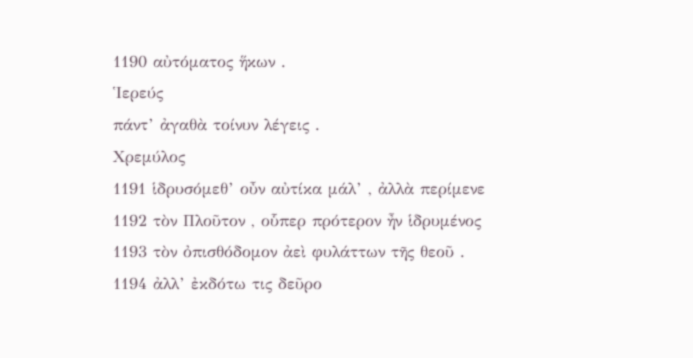1190 αὐτόματος ἥκων .
Ἱερεύς
πάντ’ ἀγαθὰ τοίνυν λέγεις .
Χρεμύλος
1191 ἱδρυσόμεθ’ οὖν αὐτίκα μάλ’ , ἀλλὰ περίμενε
1192 τὸν Πλοῦτον , οὗπερ πρότερον ἦν ἱδρυμένος
1193 τὸν ὀπισθόδομον ἀεὶ φυλάττων τῆς θεοῦ .
1194 ἀλλ’ ἐκδότω τις δεῦρο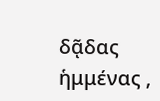δᾷδας ἡμμένας ,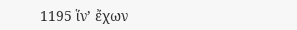1195 ἵν’ ἔχων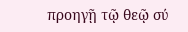προηγῇ τῷ θεῷ σύ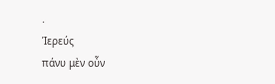.
Ἱερεύς
πάνυ μὲν οὖν